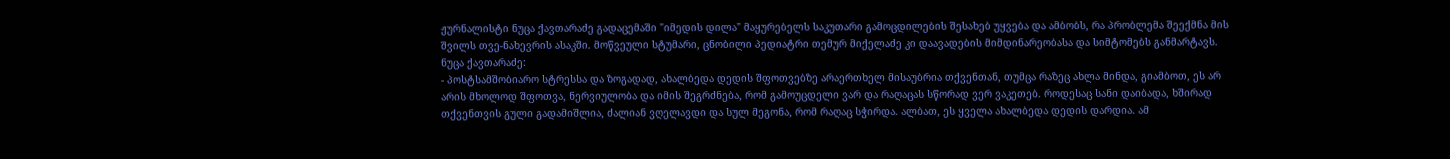ჟურნალისტი ნუცა ქავთარაძე გადაცემაში "იმედის დილა" მაყურებელს საკუთარი გამოცდილების შესახებ უყვება და ამბობს, რა პრობლემა შეექმნა მის შვილს თვე-ნახევრის ასაკში. მოწვეული სტუმარი, ცნობილი პედიატრი თემურ მიქელაძე კი დაავადების მიმდინარეობასა და სიმტომებს განმარტავს.
ნუცა ქავთარაძე:
- პოსტსამშობიარო სტრესსა და ზოგადად, ახალბედა დედის შფოთვებზე არაერთხელ მისაუბრია თქვენთან, თუმცა რაზეც ახლა მინდა, გიამბოთ, ეს არ არის მხოლოდ შფოთვა, ნერვიულობა და იმის შეგრძნება, რომ გამოუცდელი ვარ და რაღაცას სწორად ვერ ვაკეთებ. როდესაც სანი დაიბადა, ხშირად თქვენთვის გული გადამიშლია, ძალიან ვღელავდი და სულ მეგონა, რომ რაღაც სჭირდა. ალბათ, ეს ყველა ახალბედა დედის დარდია. ამ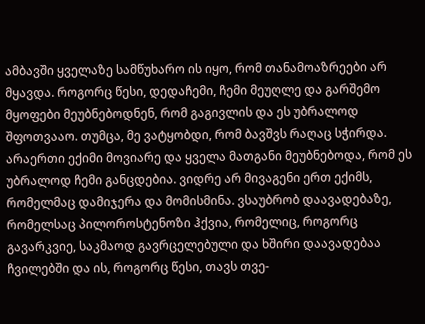ამბავში ყველაზე სამწუხარო ის იყო, რომ თანამოაზრეები არ მყავდა. როგორც წესი, დედაჩემი, ჩემი მეუღლე და გარშემო მყოფები მეუბნებოდნენ, რომ გაგივლის და ეს უბრალოდ შფოთვააო. თუმცა, მე ვატყობდი, რომ ბავშვს რაღაც სჭირდა. არაერთი ექიმი მოვიარე და ყველა მათგანი მეუბნებოდა, რომ ეს უბრალოდ ჩემი განცდებია. ვიდრე არ მივაგენი ერთ ექიმს, რომელმაც დამიჯერა და მომისმინა. ვსაუბრობ დაავადებაზე, რომელსაც პილოროსტენოზი ჰქვია, რომელიც, როგორც გავარკვიე, საკმაოდ გავრცელებული და ხშირი დაავადებაა ჩვილებში და ის, როგორც წესი, თავს თვე-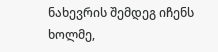ნახევრის შემდეგ იჩენს ხოლმე,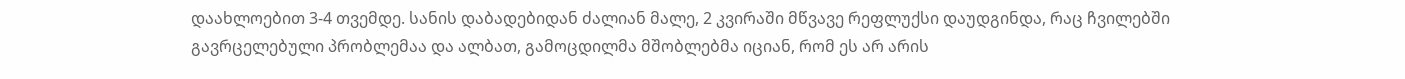დაახლოებით 3-4 თვემდე. სანის დაბადებიდან ძალიან მალე, 2 კვირაში მწვავე რეფლუქსი დაუდგინდა, რაც ჩვილებში გავრცელებული პრობლემაა და ალბათ, გამოცდილმა მშობლებმა იციან, რომ ეს არ არის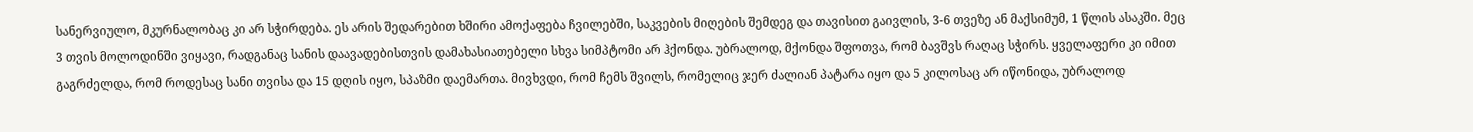სანერვიულო, მკურნალობაც კი არ სჭირდება. ეს არის შედარებით ხშირი ამოქაფება ჩვილებში, საკვების მიღების შემდეგ და თავისით გაივლის, 3-6 თვეზე ან მაქსიმუმ, 1 წლის ასაკში. მეც 3 თვის მოლოდინში ვიყავი, რადგანაც სანის დაავადებისთვის დამახასიათებელი სხვა სიმპტომი არ ჰქონდა. უბრალოდ, მქონდა შფოთვა, რომ ბავშვს რაღაც სჭირს. ყველაფერი კი იმით გაგრძელდა, რომ როდესაც სანი თვისა და 15 დღის იყო, სპაზმი დაემართა. მივხვდი, რომ ჩემს შვილს, რომელიც ჯერ ძალიან პატარა იყო და 5 კილოსაც არ იწონიდა, უბრალოდ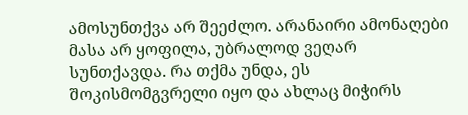ამოსუნთქვა არ შეეძლო. არანაირი ამონაღები მასა არ ყოფილა, უბრალოდ ვეღარ სუნთქავდა. რა თქმა უნდა, ეს შოკისმომგვრელი იყო და ახლაც მიჭირს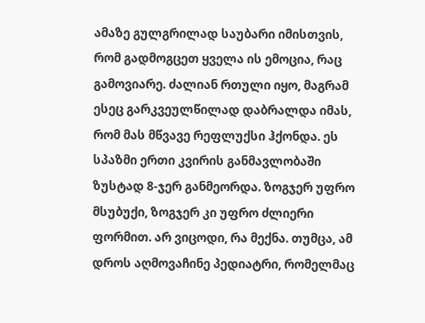ამაზე გულგრილად საუბარი იმისთვის, რომ გადმოგცეთ ყველა ის ემოცია, რაც გამოვიარე. ძალიან რთული იყო, მაგრამ ესეც გარკვეულწილად დაბრალდა იმას, რომ მას მწვავე რეფლუქსი ჰქონდა. ეს სპაზმი ერთი კვირის განმავლობაში ზუსტად 8-ჯერ განმეორდა. ზოგჯერ უფრო მსუბუქი, ზოგჯერ კი უფრო ძლიერი ფორმით. არ ვიცოდი, რა მექნა. თუმცა, ამ დროს აღმოვაჩინე პედიატრი, რომელმაც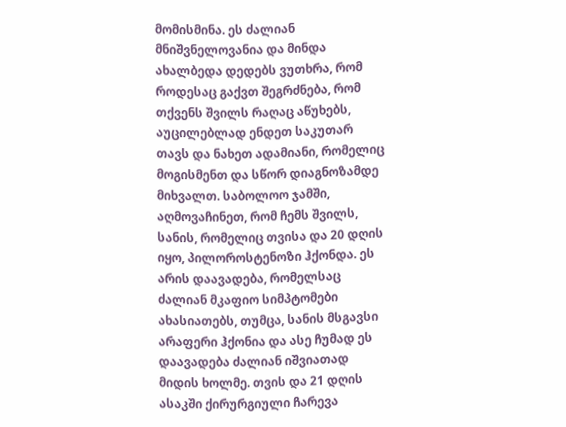მომისმინა. ეს ძალიან მნიშვნელოვანია და მინდა ახალბედა დედებს ვუთხრა, რომ როდესაც გაქვთ შეგრძნება, რომ თქვენს შვილს რაღაც აწუხებს, აუცილებლად ენდეთ საკუთარ თავს და ნახეთ ადამიანი, რომელიც მოგისმენთ და სწორ დიაგნოზამდე მიხვალთ. საბოლოო ჯამში, აღმოვაჩინეთ, რომ ჩემს შვილს, სანის, რომელიც თვისა და 20 დღის იყო, პილოროსტენოზი ჰქონდა. ეს არის დაავადება, რომელსაც ძალიან მკაფიო სიმპტომები ახასიათებს, თუმცა, სანის მსგავსი არაფერი ჰქონია და ასე ჩუმად ეს დაავადება ძალიან იშვიათად მიდის ხოლმე. თვის და 21 დღის ასაკში ქირურგიული ჩარევა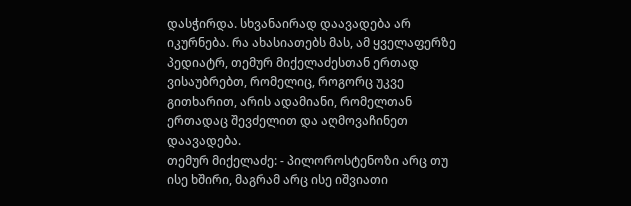დასჭირდა. სხვანაირად დაავადება არ იკურნება. რა ახასიათებს მას, ამ ყველაფერზე პედიატრ, თემურ მიქელაძესთან ერთად ვისაუბრებთ, რომელიც, როგორც უკვე გითხარით, არის ადამიანი, რომელთან ერთადაც შევძელით და აღმოვაჩინეთ დაავადება.
თემურ მიქელაძე: - პილოროსტენოზი არც თუ ისე ხშირი, მაგრამ არც ისე იშვიათი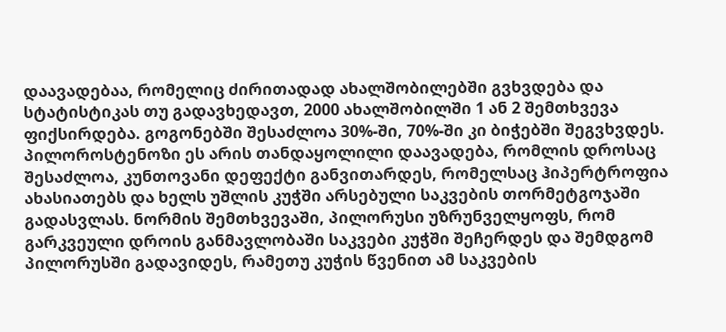დაავადებაა, რომელიც ძირითადად ახალშობილებში გვხვდება და სტატისტიკას თუ გადავხედავთ, 2000 ახალშობილში 1 ან 2 შემთხვევა ფიქსირდება. გოგონებში შესაძლოა 30%-ში, 70%-ში კი ბიჭებში შეგვხვდეს. პილოროსტენოზი ეს არის თანდაყოლილი დაავადება, რომლის დროსაც შესაძლოა, კუნთოვანი დეფექტი განვითარდეს, რომელსაც ჰიპერტროფია ახასიათებს და ხელს უშლის კუჭში არსებული საკვების თორმეტგოჯაში გადასვლას. ნორმის შემთხვევაში, პილორუსი უზრუნველყოფს, რომ გარკვეული დროის განმავლობაში საკვები კუჭში შეჩერდეს და შემდგომ პილორუსში გადავიდეს, რამეთუ კუჭის წვენით ამ საკვების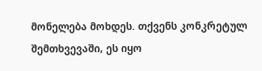მონელება მოხდეს. თქვენს კონკრეტულ შემთხვევაში, ეს იყო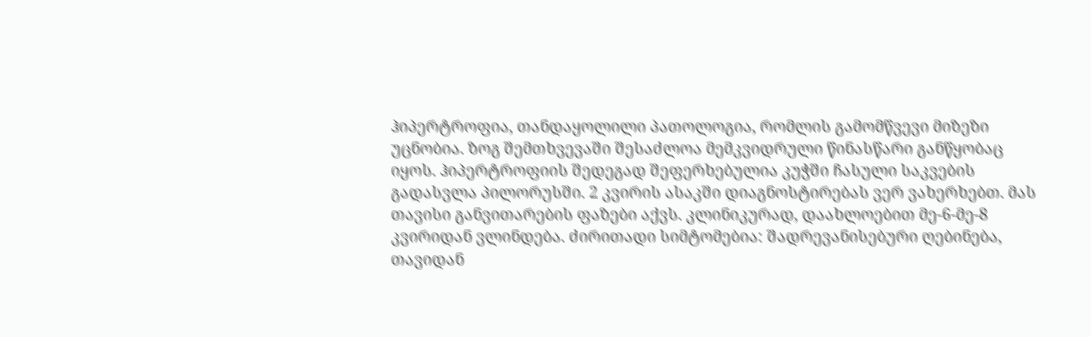ჰიპერტროფია, თანდაყოლილი პათოლოგია, რომლის გამომწვევი მიზეზი უცნობია. ზოგ შემთხვევაში შესაძლოა მემკვიდრული წინასწარი განწყობაც იყოს. ჰიპერტროფიის შედეგად შეფერხებულია კუჭში ჩასული საკვების გადასვლა პილორუსში. 2 კვირის ასაკში დიაგნოსტირებას ვერ ვახერხებთ. მას თავისი განვითარების ფაზები აქვს. კლინიკურად, დაახლოებით მე-6-მე-8 კვირიდან ვლინდება. ძირითადი სიმტომებია: შადრევანისებური ღებინება, თავიდან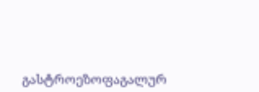გასტროეზოფაგალურ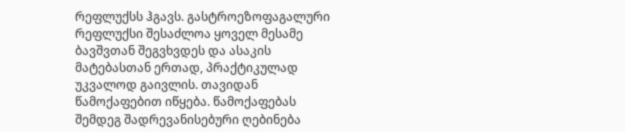რეფლუქსს ჰგავს. გასტროეზოფაგალური რეფლუქსი შესაძლოა ყოველ მესამე ბავშვთან შეგვხვდეს და ასაკის მატებასთან ერთად, პრაქტიკულად უკვალოდ გაივლის. თავიდან წამოქაფებით იწყება. წამოქაფებას შემდეგ შადრევანისებური ღებინება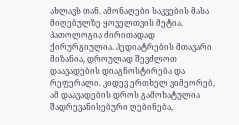ახლავს თან. ამონაღები საკვების მასა მიღებულზე ყოველთვის მეტია. პათოლოგია ძირითადად ქირურგიულია. პედიატრების მთავარი მიზანია, დროულად შევძლოთ დაავადების დიაგნოსტირება და რეფერალი. კიდევ ერთხელ ვიმეორებ, ამ დაავადების დროს გამოხატულია შადრევანისებური ღებინება,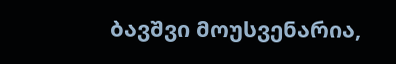ბავშვი მოუსვენარია,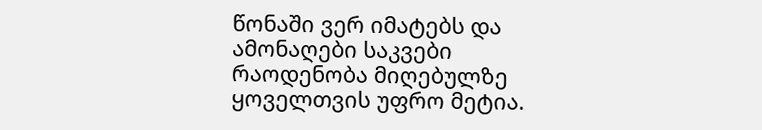წონაში ვერ იმატებს და ამონაღები საკვები რაოდენობა მიღებულზე ყოველთვის უფრო მეტია.